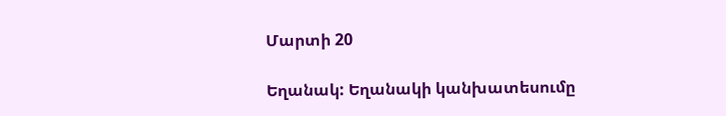Մարտի 20

Եղանակ: Եղանակի կանխատեսումը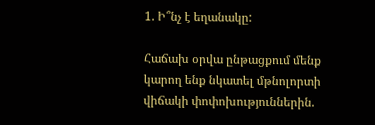1. Ի՞նչ է եղանակը:

Հաճախ օրվա ընթացքում մենք կարող ենք նկատել մթնոլորտի վիճակի փոփոխություններին.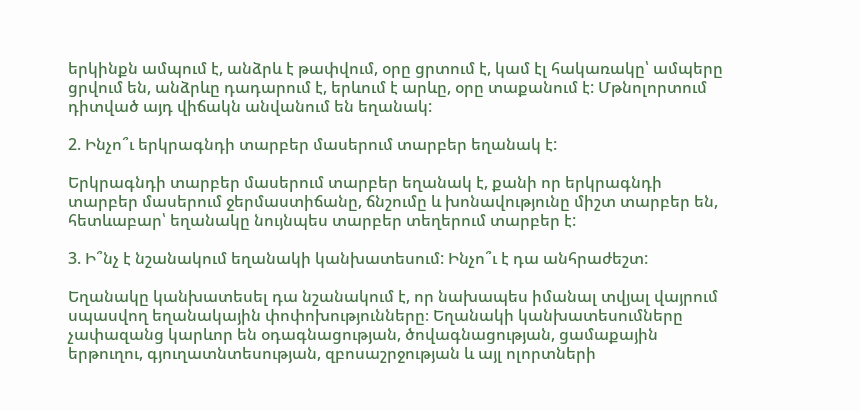երկինքն ամպում է, անձրև է թափվում, օրը ցրտում է, կամ էլ հակառակը՝ ամպերը ցրվում են, անձրևը դադարում է, երևում է արևը, օրը տաքանում է: Մթնոլորտում դիտված այդ վիճակն անվանում են եղանակ:

2. Ինչո՞ւ երկրագնդի տարբեր մասերում տարբեր եղանակ է:

Երկրագնդի տարբեր մասերում տարբեր եղանակ է, քանի որ երկրագնդի տարբեր մասերում ջերմաստիճանը, ճնշումը և խոնավությունը միշտ տարբեր են, հետևաբար՝ եղանակը նույնպես տարբեր տեղերում տարբեր է:

3. Ի՞նչ է նշանակում եղանակի կանխատեսում: Ինչո՞ւ է դա անհրաժեշտ:

Եղանակը կանխատեսել դա նշանակում է, որ նախապես իմանալ տվյալ վայրում սպասվող եղանակային փոփոխությունները։ Եղանակի կանխատեսումները չափազանց կարևոր են օդագնացության, ծովագնացության, ցամաքային երթուղու, գյուղատնտեսության, զբոսաշրջության և այլ ոլորտների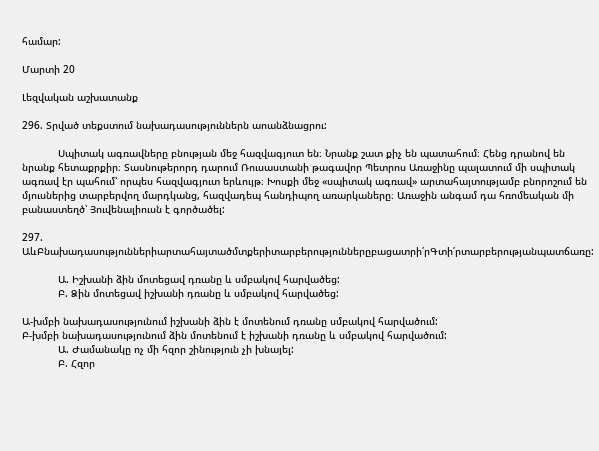համար:

Մարտի 20

Լեզվական աշխատանք

296. Տրված տեքստում նախադասություններն աոանձնացրու:

            Սպիտակ ագռավները բնության մեջ հազվագյուտ են։ Նրանք շատ քիչ են պատահում։ Հենց դրանով են նրանք հետաքրքիր։ Տասնութերորդ դարում Ռուսաստանի թագավոր Պետրոս Առաջինը պալատում մի սպիտակ ագռավ էր պահում՝ որպես հազվագյուտ երևույթ։ Խոսքի մեջ «սպիտակ ագռավ» արտահայտությամբ բնորոշում են մյուսներից տարբերվող մարդկանց, հազվադեպ հանդիպող առարկաները։ Առաջին անգամ դա հռոմեական մի բանաստեղծ՝ Յուվենալիուսն է գործածել:

297. ԱևԲնախադասություններիարտահայտածմտքերիտարբերություններըբացատրի՛րԳտի՛րտարբերությանպատճառը:

            Ա. Իշխանի ձին մոտեցավ դռանը և սմբակով հարվածեց:
            Բ. Ձին մոտեցավ իշխանի դռանը և սմբակով հարվածեց:

Ա-խմբի նախադասությունում իշխանի ձին է մոտենում դռանը սմբակով հարվածում:
Բ-խմբի նախադասությունում ձին մոտենում է իշխանի դռանը և սմբակով հարվածում:
            Ա. Ժամանակը ոչ մի հզոր շինություն չի խնայել:
            Բ. Հզոր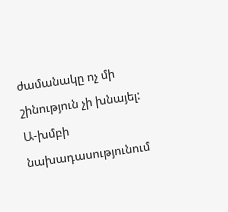ժամանակը ոչ մի շինություն չի խնայել:
Ա-խմբի նախադասությունում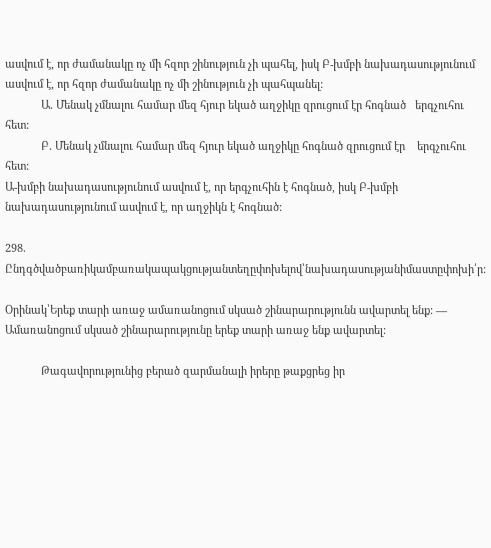ասվում է, որ ժամանակը ոչ մի հզոր շինություն չի պահել, իսկ Բ-խմբի նախադասությունում ասվում է, որ հզոր ժամանակը ոչ մի շինություն չի պահպանել:
            Ա. Մենակ չմնալու համար մեզ հյուր եկած աղջիկը զրուցում էր հոգնած   երգչուհու հետ:
            Բ. Մենակ չմնալու համար մեզ հյուր եկած աղջիկը հոգնած զրուցում էր    երգչուհու հետ:
Ա-խմբի նախադասությունում ասվում է, որ երգչուհին է հոգնած, իսկ Բ-խմբի նախադասությունում ասվում է, որ աղջիկն է հոգնած:

298. Ընդգծվածբառիկամբառակապակցությանտեղըփոխելով՝նախադասությանիմաստըփոխի՛ր:

Օրինակ՝Երեք տարի առաջ ամառանոցում սկսած շինարարությունն ավարտել ենք: — Ամառանոցում սկսած շինարարությունը երեք տարի առաջ ենք ավարտել:

            Թագավորությունից բերած զարմանալի իրերը թաքցրեց իր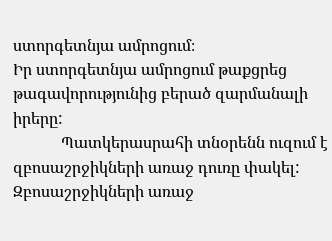ստորգետնյա ամրոցում։
Իր ստորգետնյա ամրոցում թաքցրեց թագավորությունից բերած զարմանալի իրերը:
            Պատկերասրահի տնօրենն ուզում է զբոսաշրջիկների առաջ դուռը փակել:
Զբոսաշրջիկների առաջ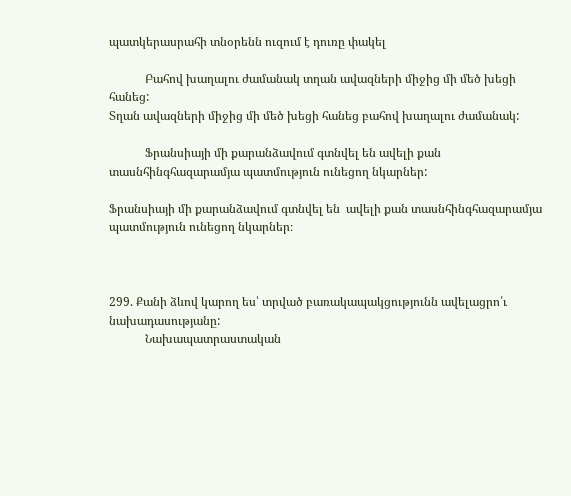պատկերասրահի տնօրենն ուզում է դուռը փակել

            Բահով խաղալու ժամանակ տղան ավազների միջից մի մեծ խեցի հանեց:
Տղան ավազների միջից մի մեծ խեցի հանեց բահով խաղալու ժամանակ:

            Ֆրանսիայի մի քարանձավում գտնվել են ավելի քան տասնհինգհազարամյա պատմություն ունեցող նկարներ:

Ֆրանսիայի մի քարանձավում գտնվել են  ավելի քան տասնհինգհազարամյա պատմություն ունեցող նկարներ։



299. Քանի ձևով կարող ես՝ տրված բառակապակցությունն ավելացրո՛ւ նախադասությանը:
            Նախապատրաստական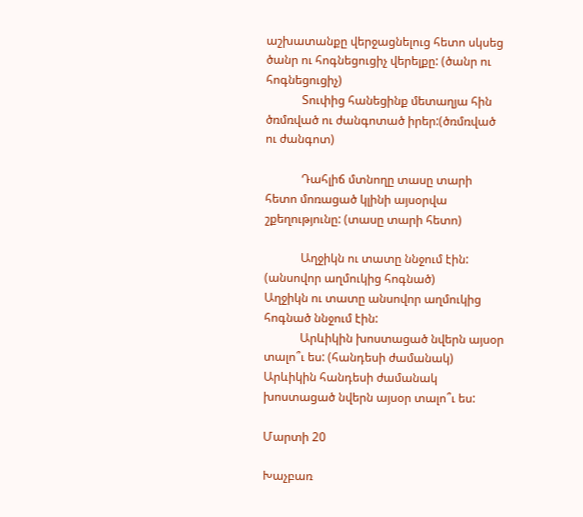աշխատանքը վերջացնելուց հետո սկսեց ծանր ու հոգնեցուցիչ վերելքը: (ծանր ու հոգնեցուցիչ)
            Տուփից հանեցինք մետաղյա հին ծռմռված ու ժանգոտած իրեր:(ծռմռված ու ժանգոտ)

            Դահլիճ մտնողը տասը տարի հետո մոռացած կլինի այսօրվա շքեղությունը: (տասը տարի հետո)

            Աղջիկն ու տատը ննջում էին: (անսովոր աղմուկից հոգնած)
Աղջիկն ու տատը անսովոր աղմուկից հոգնած ննջում էին:
            Արևիկին խոստացած նվերն այսօր տալո՞ւ ես: (հանդեսի ժամանակ)
Արևիկին հանդեսի ժամանակ խոստացած նվերն այսօր տալո՞ւ ես:

Մարտի 20

Խաչբառ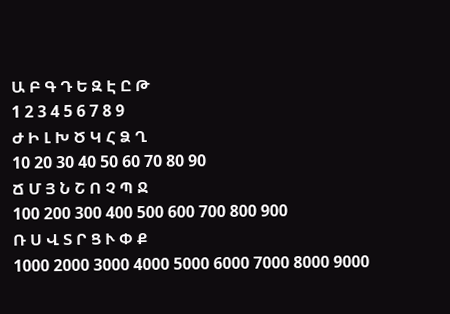Ա Բ Գ Դ Ե Զ Է Ը Թ
1 2 3 4 5 6 7 8 9
Ժ Ի Լ Խ Ծ Կ Հ Ձ Ղ
10 20 30 40 50 60 70 80 90
Ճ Մ Յ Ն Շ Ո Չ Պ Ջ
100 200 300 400 500 600 700 800 900
Ռ Ս Վ Տ Ր Ց Ւ Փ Ք
1000 2000 3000 4000 5000 6000 7000 8000 9000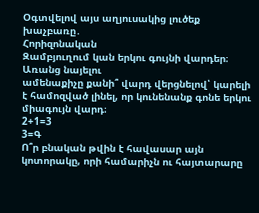Օգտվելով այս աղյուսակից լուծեք խաչբառը․
Հորիզոնական
Զամբյուղում կան երկու գույնի վարդեր։ Առանց նայելու
ամենաքիչը քանի՞ վարդ վերցնելով՝ կարելի է համոզված լինել, որ կունենանք գոնե երկու միագույն վարդ։
2+1=3
3=Գ
Ո՞ր բնական թվին է հավասար այն կոտորակը, որի համարիչն ու հայտարարը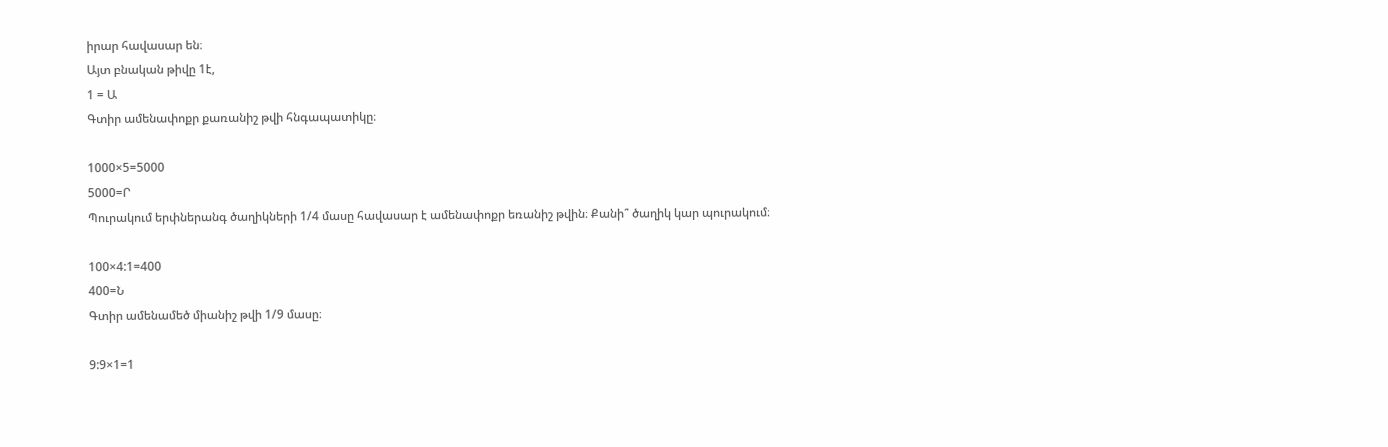իրար հավասար են։
Այտ բնական թիվը 1է,
1 = Ա
Գտիր ամենափոքր քառանիշ թվի հնգապատիկը։

1000×5=5000
5000=Ր
Պուրակում երփներանգ ծաղիկների 1/4 մասը հավասար է ամենափոքր եռանիշ թվին։ Քանի՞ ծաղիկ կար պուրակում։

100×4:1=400
400=Ն
Գտիր ամենամեծ միանիշ թվի 1/9 մասը։

9:9×1=1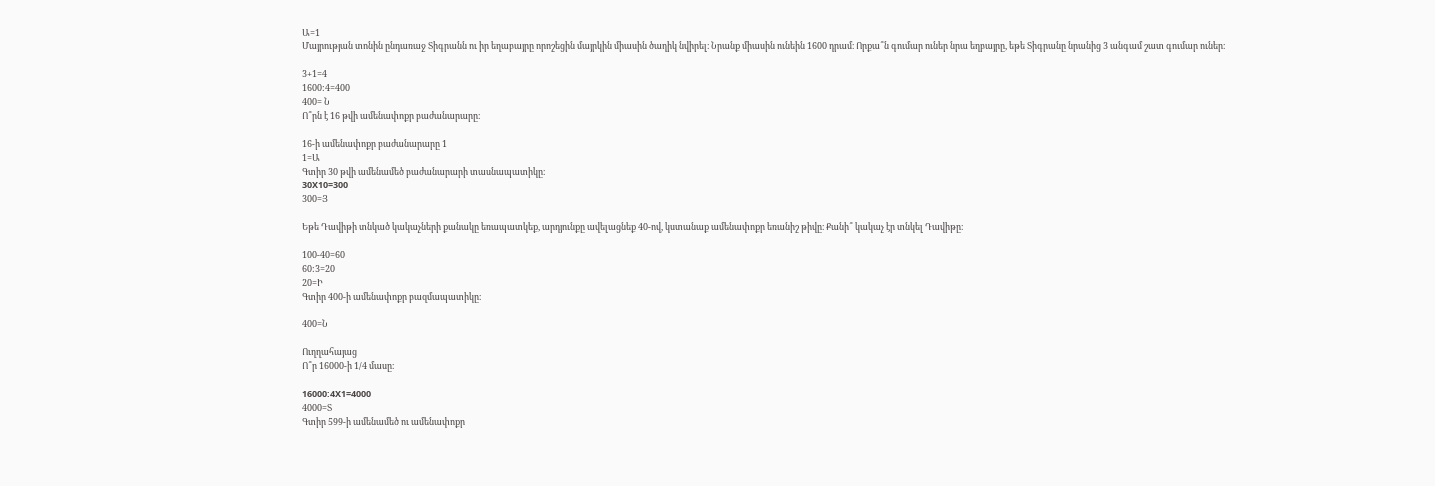Ա=1
Մայրության տոնին ընդառաջ Տիգրանն ու իր եղաբայրը որոշեցին մայրկին միասին ծաղիկ նվիրել։ Նրանք միասին ունեին 1600 դրամ։ Որքա՞ն գումար ուներ նրա եղբայրը, եթե Տիգրանը նրանից 3 անգամ շատ գումար ուներ։

3+1=4
1600:4=400
400= Ն
Ո՞րն է 16 թվի ամենափոքր բաժանարարը։

16-ի ամենափոքր բաժանարարը 1
1=Ա
Գտիր 30 թվի ամենամեծ բաժանարարի տասնապատիկը։
30X10=300
300=Յ

Եթե Դավիթի տնկած կակաչների քանակը եռապատկեք, արդյունքը ավելացնեք 40-ով, կստանաք ամենափոքր եռանիշ թիվը։ Քանի՞ կակաչ էր տնկել Դավիթը։

100-40=60
60:3=20
20=Ի
Գտիր 400-ի ամենափոքր բազմապատիկը։

400=Ն

Ուղղահայաց
Ո՞ր 16000-ի 1/4 մասը։

16000:4X1=4000
4000=Տ
Գտիր 599-ի ամենամեծ ու ամենափոքր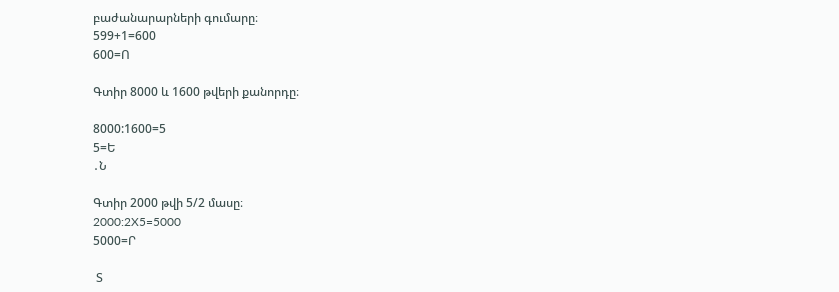բաժանարարների գումարը։
599+1=600
600=Ո

Գտիր 8000 և 1600 թվերի քանորդը։

8000:1600=5
5=Ե
․Ն

Գտիր 2000 թվի 5/2 մասը։
2000:2X5=5000
5000=Ր

 Տ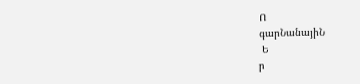Ո
գարՆանայիՆ
 Ե
ր